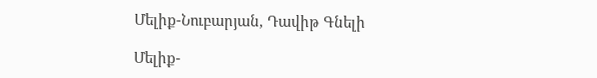Մելիք-Նուբարյան, Դավիթ Գնելի

Մելիք-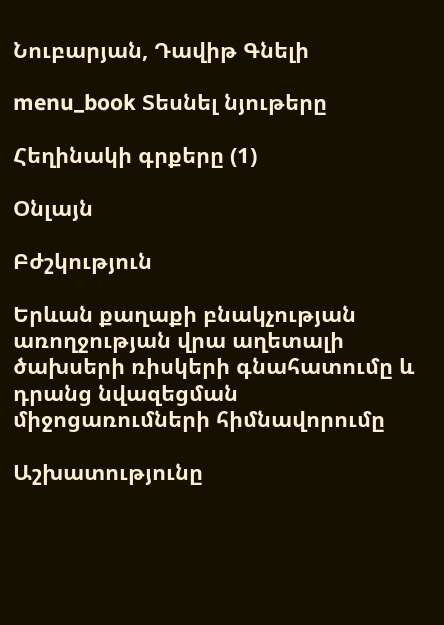Նուբարյան, Դավիթ Գնելի

menu_book Տեսնել նյութերը

Հեղինակի գրքերը (1)

Օնլայն

Բժշկություն

Երևան քաղաքի բնակչության առողջության վրա աղետալի ծախսերի ռիսկերի գնահատումը և դրանց նվազեցման միջոցառումների հիմնավորումը

Աշխատությունը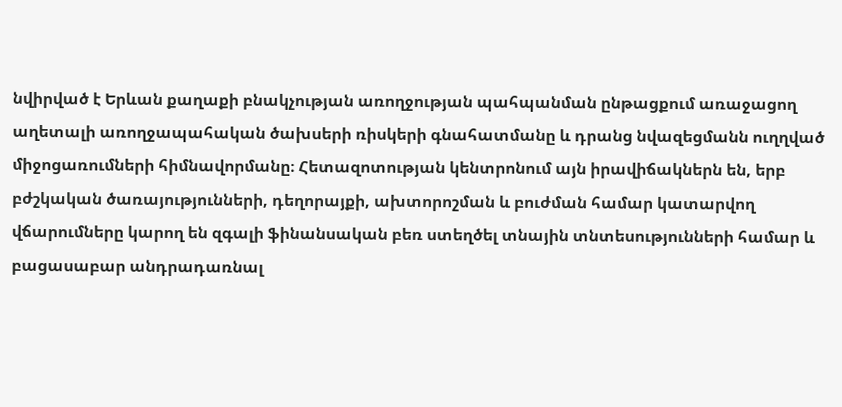նվիրված է Երևան քաղաքի բնակչության առողջության պահպանման ընթացքում առաջացող աղետալի առողջապահական ծախսերի ռիսկերի գնահատմանը և դրանց նվազեցմանն ուղղված միջոցառումների հիմնավորմանը։ Հետազոտության կենտրոնում այն իրավիճակներն են, երբ բժշկական ծառայությունների, դեղորայքի, ախտորոշման և բուժման համար կատարվող վճարումները կարող են զգալի ֆինանսական բեռ ստեղծել տնային տնտեսությունների համար և բացասաբար անդրադառնալ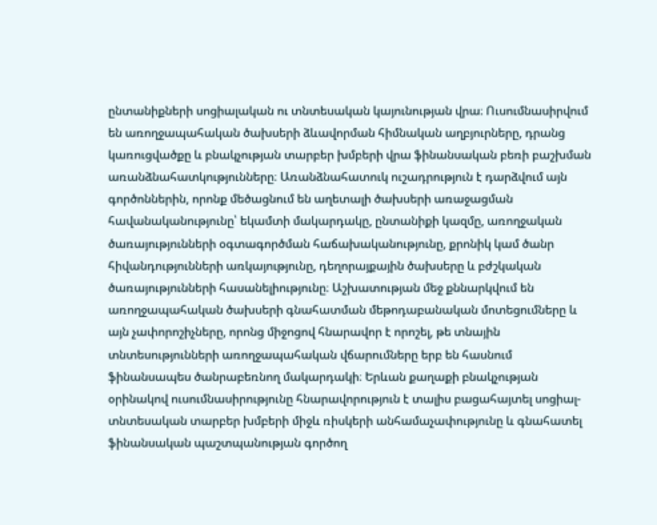ընտանիքների սոցիալական ու տնտեսական կայունության վրա։ Ուսումնասիրվում են առողջապահական ծախսերի ձևավորման հիմնական աղբյուրները, դրանց կառուցվածքը և բնակչության տարբեր խմբերի վրա ֆինանսական բեռի բաշխման առանձնահատկությունները։ Առանձնահատուկ ուշադրություն է դարձվում այն գործոններին, որոնք մեծացնում են աղետալի ծախսերի առաջացման հավանականությունը՝ եկամտի մակարդակը, ընտանիքի կազմը, առողջական ծառայությունների օգտագործման հաճախականությունը, քրոնիկ կամ ծանր հիվանդությունների առկայությունը, դեղորայքային ծախսերը և բժշկական ծառայությունների հասանելիությունը։ Աշխատության մեջ քննարկվում են առողջապահական ծախսերի գնահատման մեթոդաբանական մոտեցումները և այն չափորոշիչները, որոնց միջոցով հնարավոր է որոշել, թե տնային տնտեսությունների առողջապահական վճարումները երբ են հասնում ֆինանսապես ծանրաբեռնող մակարդակի։ Երևան քաղաքի բնակչության օրինակով ուսումնասիրությունը հնարավորություն է տալիս բացահայտել սոցիալ-տնտեսական տարբեր խմբերի միջև ռիսկերի անհամաչափությունը և գնահատել ֆինանսական պաշտպանության գործող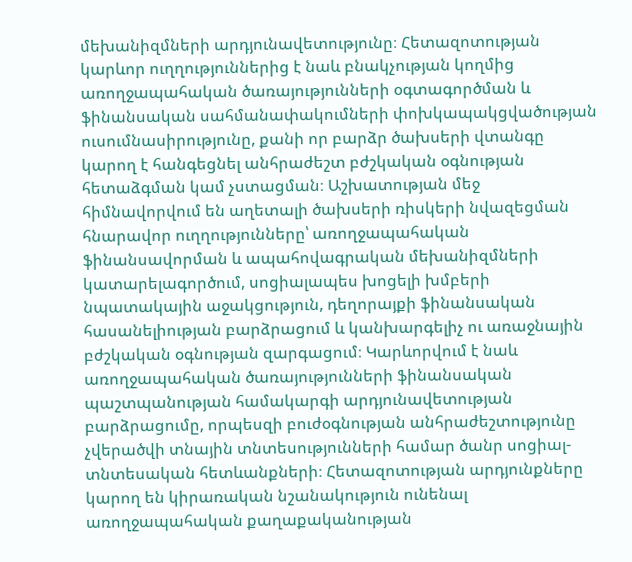մեխանիզմների արդյունավետությունը։ Հետազոտության կարևոր ուղղություններից է նաև բնակչության կողմից առողջապահական ծառայությունների օգտագործման և ֆինանսական սահմանափակումների փոխկապակցվածության ուսումնասիրությունը, քանի որ բարձր ծախսերի վտանգը կարող է հանգեցնել անհրաժեշտ բժշկական օգնության հետաձգման կամ չստացման։ Աշխատության մեջ հիմնավորվում են աղետալի ծախսերի ռիսկերի նվազեցման հնարավոր ուղղությունները՝ առողջապահական ֆինանսավորման և ապահովագրական մեխանիզմների կատարելագործում, սոցիալապես խոցելի խմբերի նպատակային աջակցություն, դեղորայքի ֆինանսական հասանելիության բարձրացում և կանխարգելիչ ու առաջնային բժշկական օգնության զարգացում։ Կարևորվում է նաև առողջապահական ծառայությունների ֆինանսական պաշտպանության համակարգի արդյունավետության բարձրացումը, որպեսզի բուժօգնության անհրաժեշտությունը չվերածվի տնային տնտեսությունների համար ծանր սոցիալ-տնտեսական հետևանքների։ Հետազոտության արդյունքները կարող են կիրառական նշանակություն ունենալ առողջապահական քաղաքականության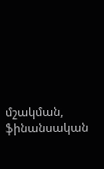մշակման, ֆինանսական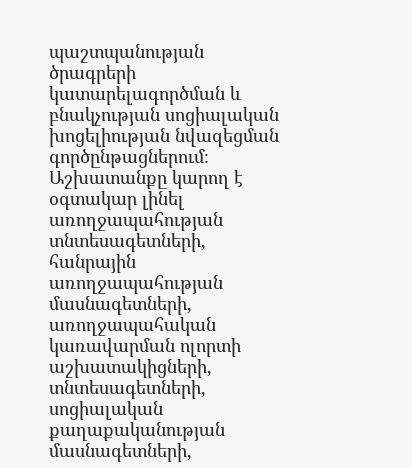պաշտպանության ծրագրերի կատարելագործման և բնակչության սոցիալական խոցելիության նվազեցման գործընթացներում։ Աշխատանքը կարող է օգտակար լինել առողջապահության տնտեսագետների, հանրային առողջապահության մասնագետների, առողջապահական կառավարման ոլորտի աշխատակիցների, տնտեսագետների, սոցիալական քաղաքականության մասնագետների,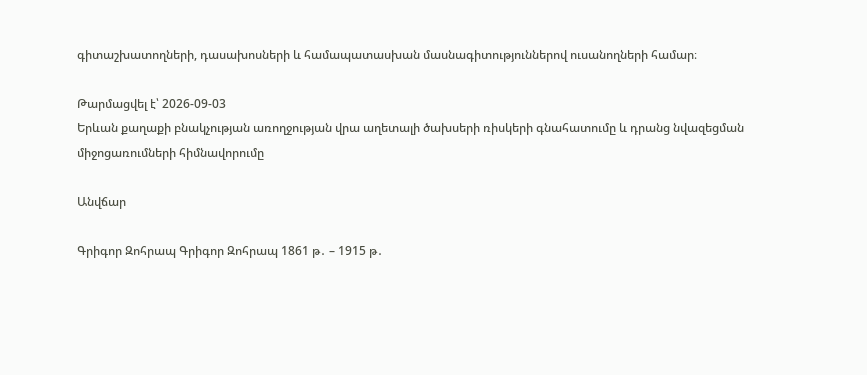գիտաշխատողների, դասախոսների և համապատասխան մասնագիտություններով ուսանողների համար։

Թարմացվել է՝ 2026-09-03
Երևան քաղաքի բնակչության առողջության վրա աղետալի ծախսերի ռիսկերի գնահատումը և դրանց նվազեցման միջոցառումների հիմնավորումը

Անվճար

Գրիգոր Զոհրապ Գրիգոր Զոհրապ 1861 թ․ – 1915 թ․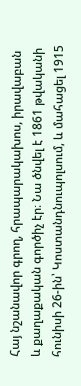Հայ նշանավոր գրող, հրապարակախոս, իրավաբան և քաղաքական գործիչ էր։ Նա ծնվել է 1861 թվականի հունիսի 26-ին՝ Կոստանդնուպոլսում, և մահացել 1915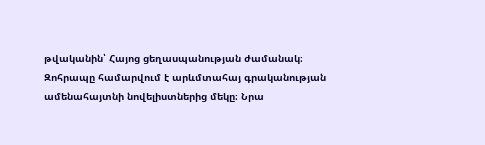թվականին՝ Հայոց ցեղասպանության ժամանակ։ Զոհրապը համարվում է արևմտահայ գրականության ամենահայտնի նովելիստներից մեկը։ Նրա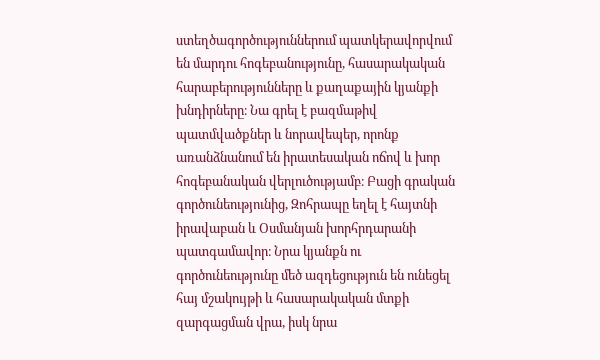ստեղծագործություններում պատկերավորվում են մարդու հոգեբանությունը, հասարակական հարաբերությունները և քաղաքային կյանքի խնդիրները։ Նա գրել է բազմաթիվ պատմվածքներ և նորավեպեր, որոնք առանձնանում են իրատեսական ոճով և խոր հոգեբանական վերլուծությամբ։ Բացի գրական գործունեությունից, Զոհրապը եղել է հայտնի իրավաբան և Օսմանյան խորհրդարանի պատգամավոր։ Նրա կյանքն ու գործունեությունը մեծ ազդեցություն են ունեցել հայ մշակույթի և հասարակական մտքի զարգացման վրա, իսկ նրա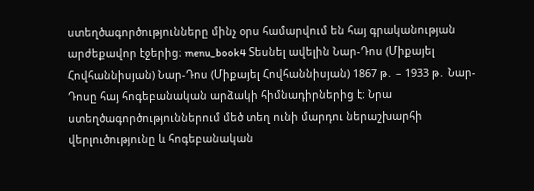ստեղծագործությունները մինչ օրս համարվում են հայ գրականության արժեքավոր էջերից։ menu_book4 Տեսնել ավելին Նար-Դոս (Միքայել Հովհաննիսյան) Նար-Դոս (Միքայել Հովհաննիսյան) 1867 թ․ – 1933 թ․ Նար-Դոսը հայ հոգեբանական արձակի հիմնադիրներից է։ Նրա ստեղծագործություններում մեծ տեղ ունի մարդու ներաշխարհի վերլուծությունը և հոգեբանական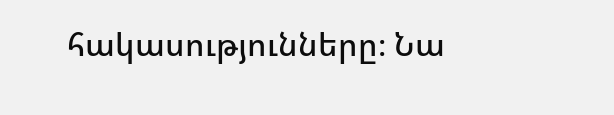հակասությունները։ Նա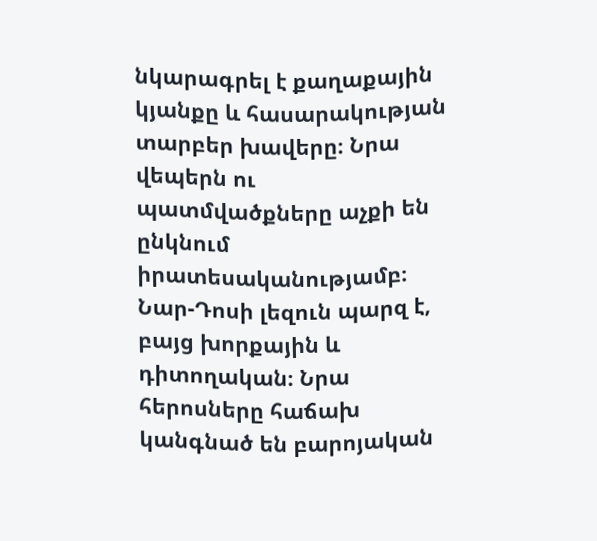նկարագրել է քաղաքային կյանքը և հասարակության տարբեր խավերը։ Նրա վեպերն ու պատմվածքները աչքի են ընկնում իրատեսականությամբ։ Նար-Դոսի լեզուն պարզ է, բայց խորքային և դիտողական։ Նրա հերոսները հաճախ կանգնած են բարոյական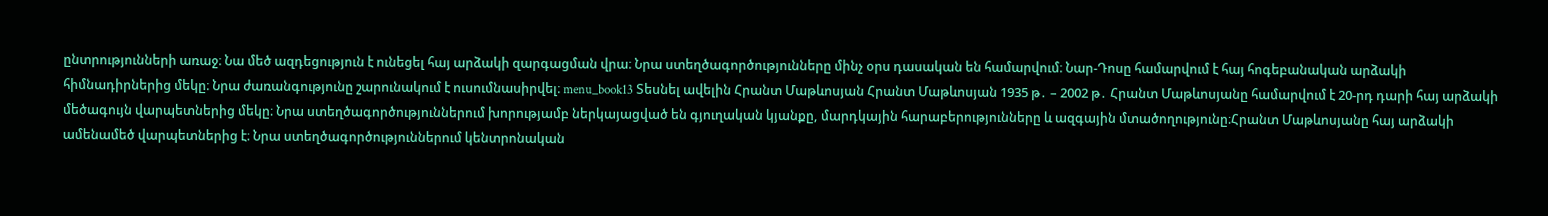ընտրությունների առաջ։ Նա մեծ ազդեցություն է ունեցել հայ արձակի զարգացման վրա։ Նրա ստեղծագործությունները մինչ օրս դասական են համարվում։ Նար-Դոսը համարվում է հայ հոգեբանական արձակի հիմնադիրներից մեկը։ Նրա ժառանգությունը շարունակում է ուսումնասիրվել։ menu_book13 Տեսնել ավելին Հրանտ Մաթևոսյան Հրանտ Մաթևոսյան 1935 թ․ – 2002 թ․ Հրանտ Մաթևոսյանը համարվում է 20-րդ դարի հայ արձակի մեծագույն վարպետներից մեկը։ Նրա ստեղծագործություններում խորությամբ ներկայացված են գյուղական կյանքը, մարդկային հարաբերությունները և ազգային մտածողությունը։Հրանտ Մաթևոսյանը հայ արձակի ամենամեծ վարպետներից է։ Նրա ստեղծագործություններում կենտրոնական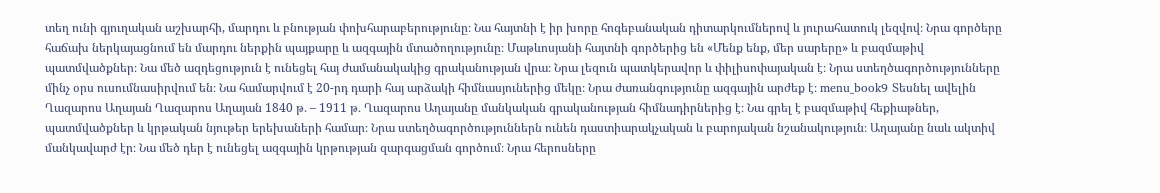տեղ ունի գյուղական աշխարհի, մարդու և բնության փոխհարաբերությունը։ Նա հայտնի է իր խորը հոգեբանական դիտարկումներով և յուրահատուկ լեզվով։ Նրա գործերը հաճախ ներկայացնում են մարդու ներքին պայքարը և ազգային մտածողությունը։ Մաթևոսյանի հայտնի գործերից են «Մենք ենք, մեր սարերը» և բազմաթիվ պատմվածքներ։ Նա մեծ ազդեցություն է ունեցել հայ ժամանակակից գրականության վրա։ Նրա լեզուն պատկերավոր և փիլիսոփայական է։ Նրա ստեղծագործությունները մինչ օրս ուսումնասիրվում են։ Նա համարվում է 20-րդ դարի հայ արձակի հիմնասյուներից մեկը։ Նրա ժառանգությունը ազգային արժեք է։ menu_book9 Տեսնել ավելին Ղազարոս Աղայան Ղազարոս Աղայան 1840 թ․ – 1911 թ․ Ղազարոս Աղայանը մանկական գրականության հիմնադիրներից է։ Նա գրել է բազմաթիվ հեքիաթներ, պատմվածքներ և կրթական նյութեր երեխաների համար։ Նրա ստեղծագործություններն ունեն դաստիարակչական և բարոյական նշանակություն։ Աղայանը նաև ակտիվ մանկավարժ էր։ Նա մեծ դեր է ունեցել ազգային կրթության զարգացման գործում։ Նրա հերոսները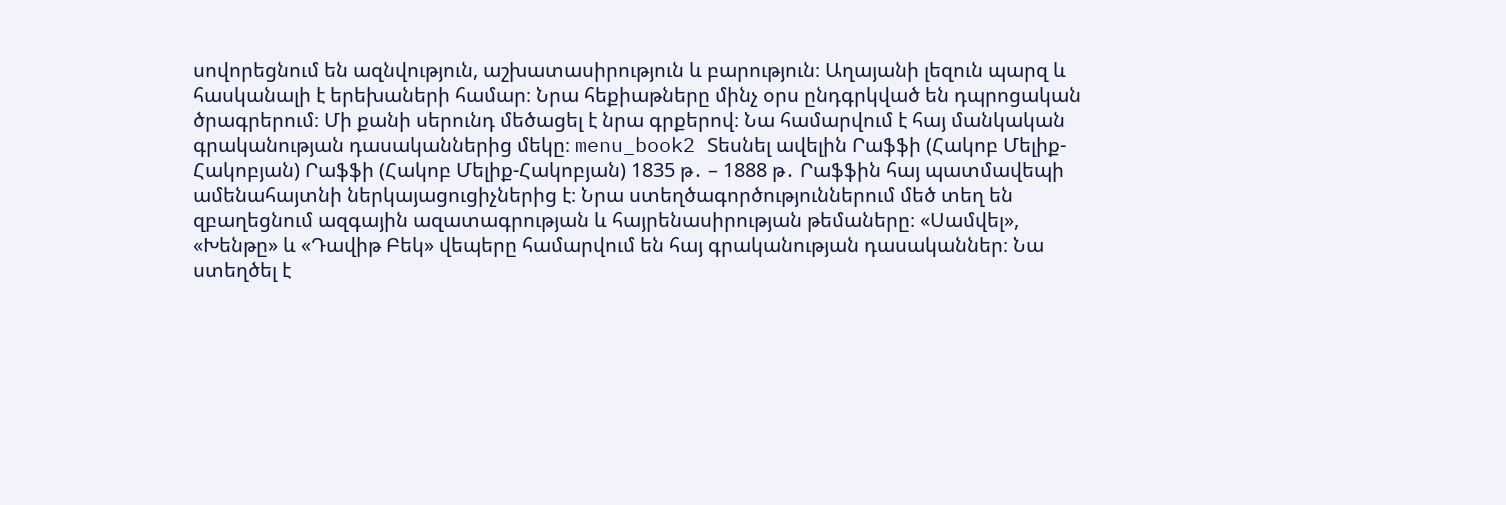սովորեցնում են ազնվություն, աշխատասիրություն և բարություն։ Աղայանի լեզուն պարզ և հասկանալի է երեխաների համար։ Նրա հեքիաթները մինչ օրս ընդգրկված են դպրոցական ծրագրերում։ Մի քանի սերունդ մեծացել է նրա գրքերով։ Նա համարվում է հայ մանկական գրականության դասականներից մեկը։ menu_book2 Տեսնել ավելին Րաֆֆի (Հակոբ Մելիք-Հակոբյան) Րաֆֆի (Հակոբ Մելիք-Հակոբյան) 1835 թ․ – 1888 թ․ Րաֆֆին հայ պատմավեպի ամենահայտնի ներկայացուցիչներից է։ Նրա ստեղծագործություններում մեծ տեղ են զբաղեցնում ազգային ազատագրության և հայրենասիրության թեմաները։ «Սամվել», «Խենթը» և «Դավիթ Բեկ» վեպերը համարվում են հայ գրականության դասականներ։ Նա ստեղծել է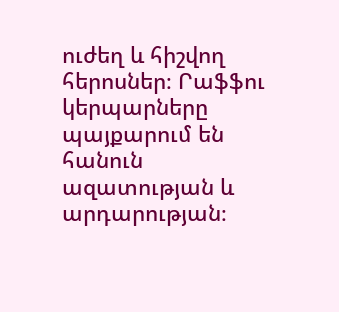ուժեղ և հիշվող հերոսներ։ Րաֆֆու կերպարները պայքարում են հանուն ազատության և արդարության։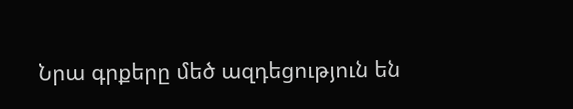Նրա գրքերը մեծ ազդեցություն են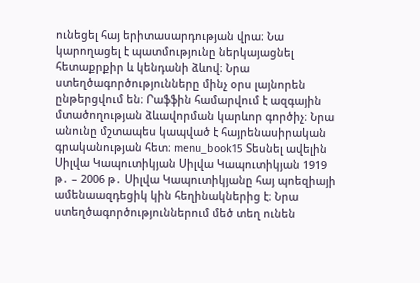ունեցել հայ երիտասարդության վրա։ Նա կարողացել է պատմությունը ներկայացնել հետաքրքիր և կենդանի ձևով։ Նրա ստեղծագործությունները մինչ օրս լայնորեն ընթերցվում են։ Րաֆֆին համարվում է ազգային մտածողության ձևավորման կարևոր գործիչ։ Նրա անունը մշտապես կապված է հայրենասիրական գրականության հետ։ menu_book15 Տեսնել ավելին Սիլվա Կապուտիկյան Սիլվա Կապուտիկյան 1919 թ․ – 2006 թ․ Սիլվա Կապուտիկյանը հայ պոեզիայի ամենաազդեցիկ կին հեղինակներից է։ Նրա ստեղծագործություններում մեծ տեղ ունեն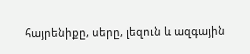հայրենիքը, սերը, լեզուն և ազգային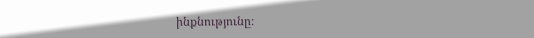ինքնությունը։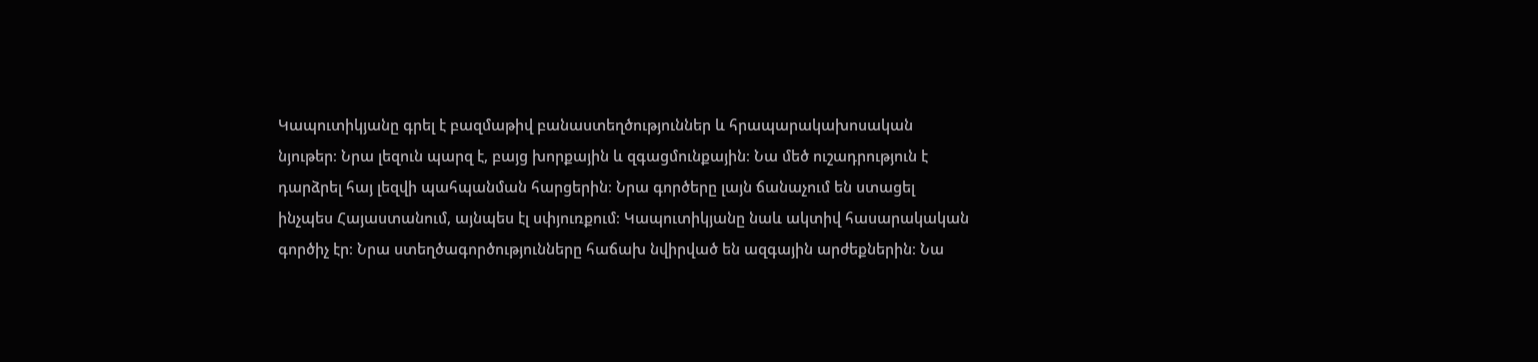Կապուտիկյանը գրել է բազմաթիվ բանաստեղծություններ և հրապարակախոսական նյութեր։ Նրա լեզուն պարզ է, բայց խորքային և զգացմունքային։ Նա մեծ ուշադրություն է դարձրել հայ լեզվի պահպանման հարցերին։ Նրա գործերը լայն ճանաչում են ստացել ինչպես Հայաստանում, այնպես էլ սփյուռքում։ Կապուտիկյանը նաև ակտիվ հասարակական գործիչ էր։ Նրա ստեղծագործությունները հաճախ նվիրված են ազգային արժեքներին։ Նա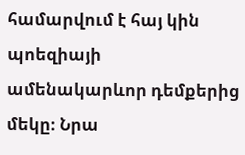համարվում է հայ կին պոեզիայի ամենակարևոր դեմքերից մեկը։ Նրա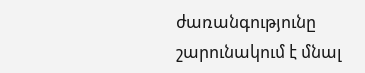ժառանգությունը շարունակում է մնալ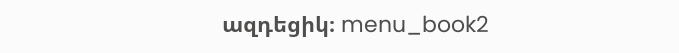ազդեցիկ։ menu_book2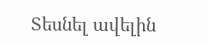Տեսնել ավելին